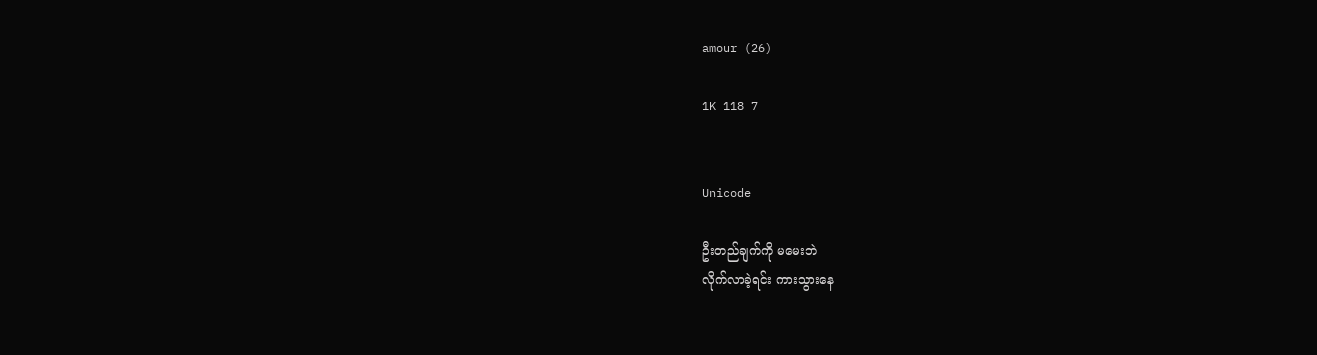amour (26)

1K 118 7


Unicode

ဦးတည်ချက်ကို မမေးဘဲ
လိုက်လာခဲ့ရင်း ကားသွားနေ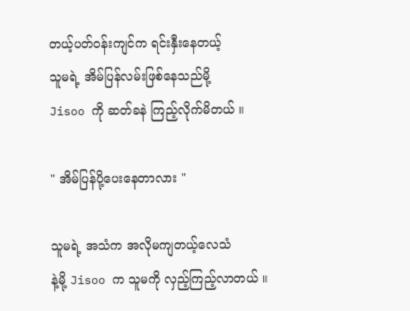တယ့်ပတ်ဝန်းကျင်က ရင်းနှီးနေတယ့်
သူမရဲ့ အိမ်ပြန်လမ်းဖြစ်နေသည်မို့
Jisoo ကို ဆတ်ခနဲ ကြည့်လိုက်မိတယ် ။

" အိမ်ပြန်ပို့ပေးနေတာလား "

သူမရဲ့ အသံက အလိုမကျတယ့်လေသံ
နဲ့မို့ Jisoo က သူမကို လှည့်ကြည့်လာတယ် ။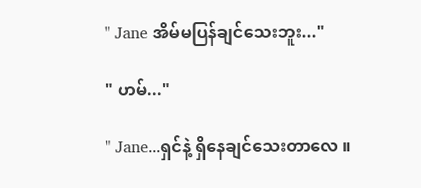" Jane အိမ်မပြန်ချင်သေးဘူး..."

" ဟမ်..."

" Jane...ရှင်နဲ့ ရှိနေချင်သေးတာလေ ။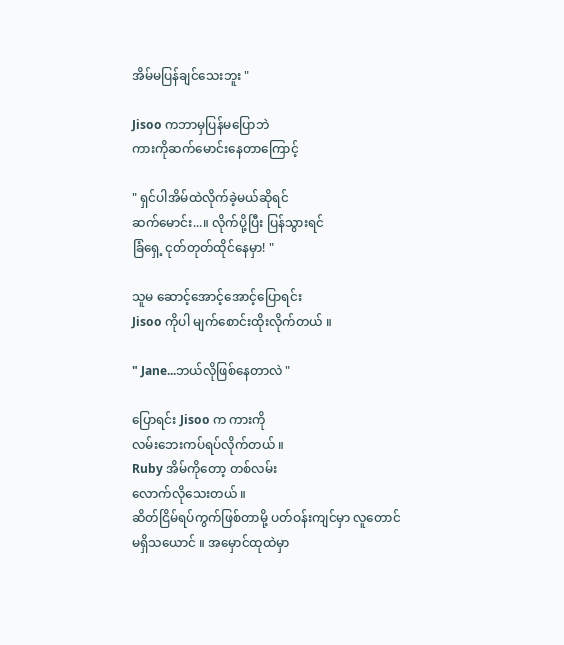အိမ်မပြန်ချင်သေးဘူး "

Jisoo ကဘာမှပြန်မပြောဘဲ
ကားကိုဆက်မောင်းနေတာကြောင့်

" ရှင်ပါအိမ်ထဲလိုက်ခဲ့မယ်ဆိုရင်
ဆက်မောင်း...။ လိုက်ပို့ပြီး ပြန်သွားရင်
ခြံရှေ့ ငုတ်တုတ်ထိုင်နေမှာ! "

သူမ ဆောင့်အောင့်အောင့်ပြောရင်း
Jisoo ကိုပါ မျက်စောင်းထိုးလိုက်တယ် ။

" Jane...ဘယ်လိုဖြစ်နေတာလဲ "

ပြောရင်း Jisoo က ကားကို
လမ်းဘေးကပ်ရပ်လိုက်တယ် ။
Ruby အိမ်ကိုတော့ တစ်လမ်း
လောက်လိုသေးတယ် ။
ဆိတ်ငြိမ်ရပ်ကွက်ဖြစ်တာမို့ ပတ်ဝန်းကျင်မှာ လူတောင်
မရှိသယောင် ။ အမှောင်ထုထဲမှာ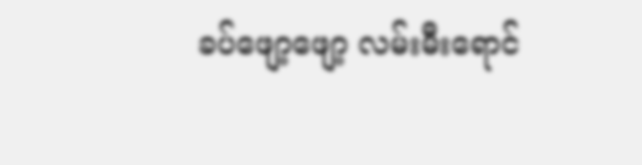ခပ်ဖျော့ဖျော့ လမ်းမီးရောင်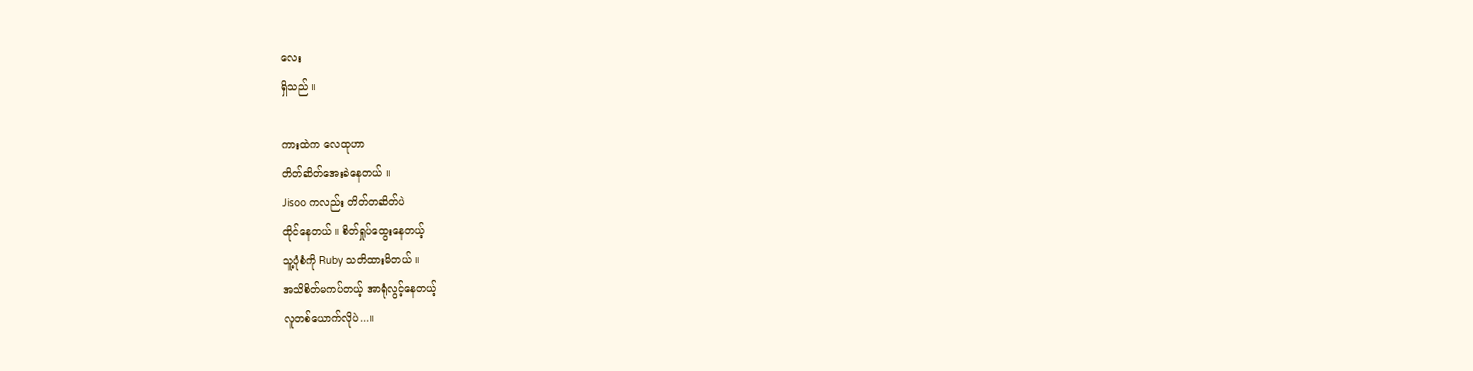လေး
ရှိသည် ။

ကားထဲက လေထုဟာ
တိတ်ဆိတ်အေးခဲနေတယ် ။
Jisoo ကလည်း တိတ်တဆိတ်ပဲ
ထိုင်နေတယ် ။ စိတ်ရှုပ်ထွေးနေတယ့်
သူ့ပုံစံကို Ruby သတိထားမိတယ် ။
အသိစိတ်မကပ်တယ့် အာရုံလွင့်နေတယ့်
လူတစ်ယောက်လိုပဲ...။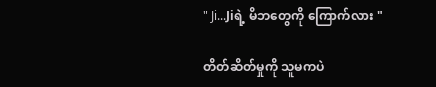" Ji...Jiရဲ့ မိဘတွေကို ကြောက်လား "

တိတ်ဆိတ်မှုကို သူမကပဲ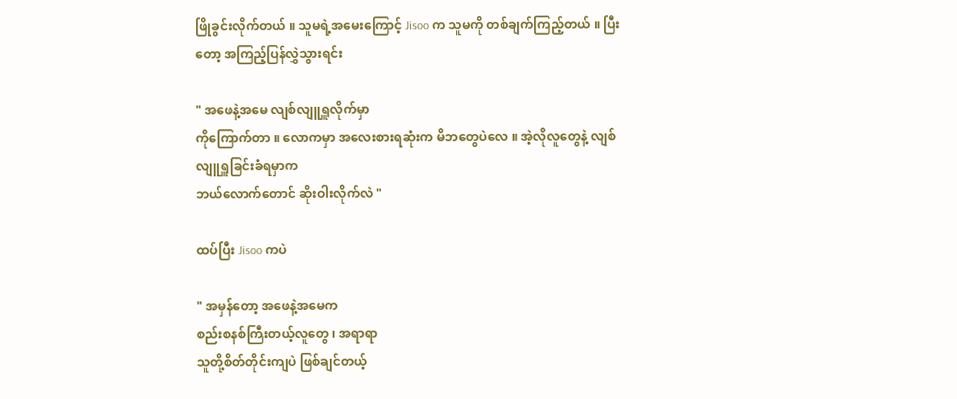ဖြိုခွင်းလိုက်တယ် ။ သူမရဲ့အမေးကြောင့် Jisoo က သူမကို တစ်ချက်ကြည့်တယ် ။ ပြီးတော့ အကြည့်ပြန်လွှဲသွားရင်း

" အဖေနဲ့အမေ လျစ်လျူရှူလိုက်မှာ
ကိုကြောက်တာ ။ လောကမှာ အလေးစားရဆုံးက မိဘတွေပဲလေ ။ အဲ့လိုလူတွေနဲ့ လျစ်လျူရှူခြင်းခံရမှာက
ဘယ်လောက်တောင် ဆိုးဝါးလိုက်လဲ "

ထပ်ပြီး Jisoo ကပဲ

" အမှန်တော့ အဖေနဲ့အမေက
စည်းစနစ်ကြီးတယ့်လူတွေ ၊ အရာရာ
သူတို့စိတ်တိုင်းကျပဲ ဖြစ်ချင်တယ့်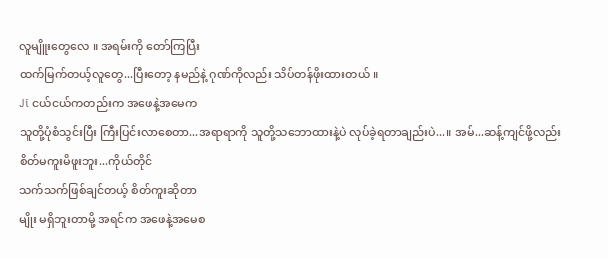လူမျိူးတွေလေ ။ အရမ်းကို တော်ကြပြီး
ထက်မြက်တယ့်လူတွေ...ပြီးတော့ နမည်နဲ့ ဂုဏ်ကိုလည်း သိပ်တန်ဖိုးထားတယ် ။
Ji ငယ်ငယ်ကတည်းက အဖေနဲ့အမေက
သူတို့ပုံစံသွင်းပြီး ကြီးပြင်းလာစေတာ...အရာရာကို သူတို့သဘောထားနဲ့ပဲ လုပ်ခဲ့ရတာချည်းပဲ...။ အမ်...ဆန့်ကျင်ဖို့လည်း စိတ်မကူးမိဖူးဘူး...ကိုယ်တိုင်
သက်သက်ဖြစ်ချင်တယ့် စိတ်ကူးဆိုတာ
မျိုး မရှိဘူးတာမို့ အရင်က အဖေနဲ့အမေစ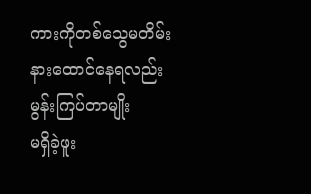ကားကိုတစ်သွေမတိမ်း
နားထောင်နေရလည်း မွန်းကြပ်တာမျိုး
မရှိခဲ့ဖူး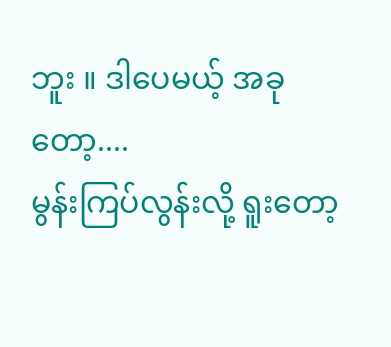ဘူး ။ ဒါပေမယ့် အခုတော့....
မွန်းကြပ်လွန်းလို့ ရူးတော့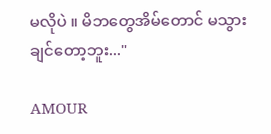မလိုပဲ ။ မိဘတွေအိမ်တောင် မသွားချင်တော့ဘူး..."

AMOUR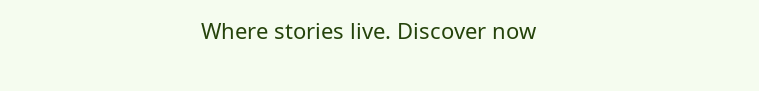Where stories live. Discover now